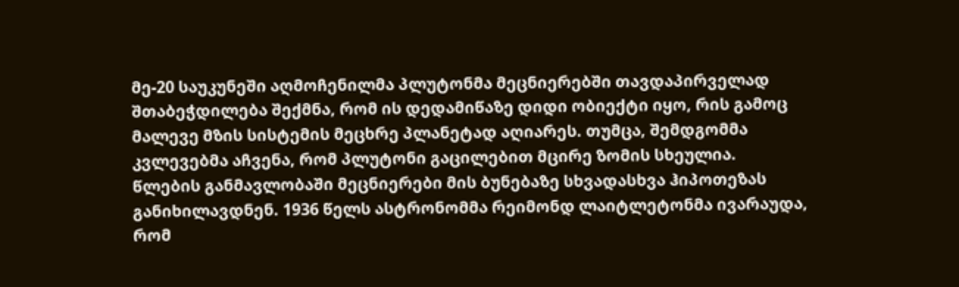მე-20 საუკუნეში აღმოჩენილმა პლუტონმა მეცნიერებში თავდაპირველად შთაბეჭდილება შექმნა, რომ ის დედამიწაზე დიდი ობიექტი იყო, რის გამოც მალევე მზის სისტემის მეცხრე პლანეტად აღიარეს. თუმცა, შემდგომმა კვლევებმა აჩვენა, რომ პლუტონი გაცილებით მცირე ზომის სხეულია.
წლების განმავლობაში მეცნიერები მის ბუნებაზე სხვადასხვა ჰიპოთეზას განიხილავდნენ. 1936 წელს ასტრონომმა რეიმონდ ლაიტლეტონმა ივარაუდა, რომ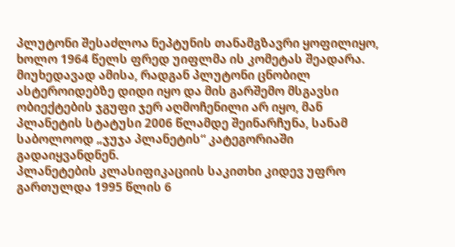პლუტონი შესაძლოა ნეპტუნის თანამგზავრი ყოფილიყო, ხოლო 1964 წელს ფრედ უიფლმა ის კომეტას შეადარა. მიუხედავად ამისა, რადგან პლუტონი ცნობილ ასტეროიდებზე დიდი იყო და მის გარშემო მსგავსი ობიექტების ჯგუფი ჯერ აღმოჩენილი არ იყო, მან პლანეტის სტატუსი 2006 წლამდე შეინარჩუნა, სანამ საბოლოოდ „ჯუჯა პლანეტის“ კატეგორიაში გადაიყვანდნენ.
პლანეტების კლასიფიკაციის საკითხი კიდევ უფრო გართულდა 1995 წლის 6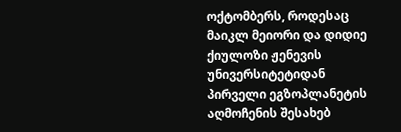ოქტომბერს, როდესაც მაიკლ მეიორი და დიდიე ქიულოზი ჟენევის უნივერსიტეტიდან პირველი ეგზოპლანეტის აღმოჩენის შესახებ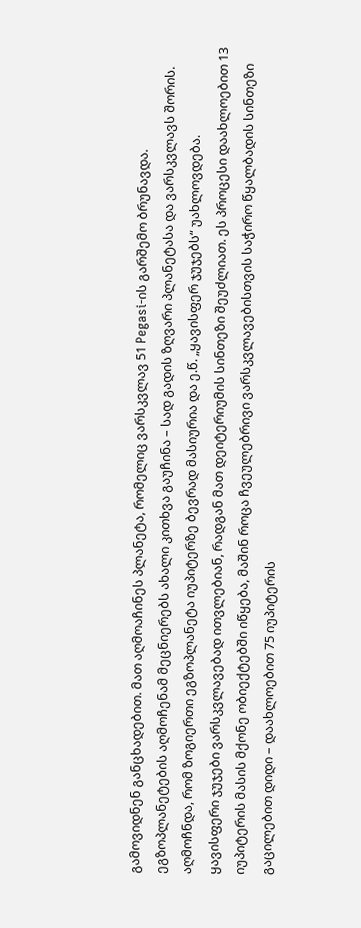გამოვიდნენ განცხადებით. მათ აღმოაჩინეს პლანეტა, რომელიც ვარსკვლავ 51 Pegasi-ის გარშემო ბრუნავდა.
ეგზოპლანეტების აღმოჩენამ მეცნიერებს ახალი კითხვა გაუჩინა – სად გადის ზღვარი პლანეტასა და ვარსკვლავს შორის. აღმოჩნდა, რომ ზოგიერთი ეგზოპლანეტა იუპიტერზე ბევრად მასიურია და ე.წ. „ყავისფერ ჯუჯებს“ უახლოვდება.
ყავისფერი ჯუჯები ვარსკვლავებად ითვლებიან, რადგან მათ დეიტერიუმის სინთეზი შეუძლიათ. ეს პროცესი დაახლოებით 13 იუპიტერის მასის მქონე ობიექტებში იწყება, მაშინ როცა ჩვეულებრივი ვარსკვლავებისთვის საჭირო წყალბადის სინთეზი გაცილებით დიდი – დაახლოებით 75 იუპიტერის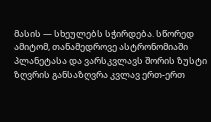მასის — სხეულებს სჭირდება. სწორედ ამიტომ, თანამედროვე ასტრონომიაში პლანეტასა და ვარსკვლავს შორის ზუსტი ზღვრის განსაზღვრა კვლავ ერთ-ერთ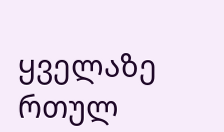ყველაზე რთულ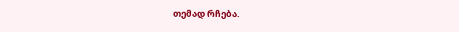თემად რჩება.